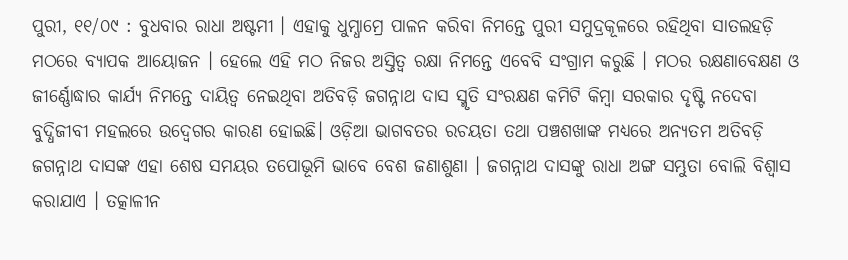ପୁରୀ, ୧୧/୦୯ : ବୁଧବାର ରାଧା ଅଷ୍ଟମୀ । ଏହାକୁ ଧୁମ୍ଧାମ୍ରେ ପାଳନ କରିବା ନିମନ୍ତେ ପୁରୀ ସମୁଦ୍ରକୂଳରେ ରହିଥିବା ସାତଲହଡ଼ି ମଠରେ ବ୍ୟାପକ ଆୟୋଜନ । ହେଲେ ଏହି ମଠ ନିଜର ଅସ୍ତିତ୍ୱ ରକ୍ଷା ନିମନ୍ତେ ଏବେବି ସଂଗ୍ରାମ କରୁଛି । ମଠର ରକ୍ଷଣାବେକ୍ଷଣ ଓ ଜୀର୍ଣ୍ଣୋଦ୍ଧାର କାର୍ଯ୍ୟ ନିମନ୍ତେ ଦାୟିତ୍ୱ ନେଇଥିବା ଅତିବଡ଼ି ଜଗନ୍ନାଥ ଦାସ ସ୍ମୃତି ସଂରକ୍ଷଣ କମିଟି କିମ୍ବା ସରକାର ଦୃଷ୍ଟି ନଦେବା ବୁଦ୍ଧିଜୀବୀ ମହଲରେ ଉଦ୍ବେଗର କାରଣ ହୋଇଛି। ଓଡ଼ିଆ ଭାଗବତର ରଚୟତା ତଥା ପଞ୍ଚଶଖାଙ୍କ ମଧ୍ୟରେ ଅନ୍ୟତମ ଅତିବଡ଼ି ଜଗନ୍ନାଥ ଦାସଙ୍କ ଏହା ଶେଷ ସମୟର ତପୋଭୂମି ଭାବେ ବେଶ ଜଣାଶୁଣା । ଜଗନ୍ନାଥ ଦାସଙ୍କୁ ରାଧା ଅଙ୍ଗ ସମ୍ଭୁତା ବୋଲି ବିଶ୍ୱାସ କରାଯାଏ । ତତ୍କାଳୀନ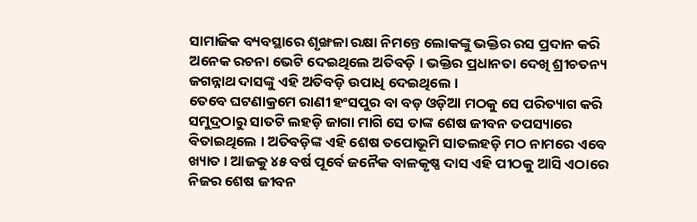ସାମାଜିକ ବ୍ୟବସ୍ଥାରେ ଶୃଙ୍ଖଳା ରକ୍ଷା ନିମନ୍ତେ ଲୋକଙ୍କୁ ଭକ୍ତିର ରସ ପ୍ରଦାନ କରି ଅନେକ ରଚନା ଭେଟି ଦେଇଥିଲେ ଅତିବଡ଼ି । ଭକ୍ତିର ପ୍ରଧାନତା ଦେଖି ଶ୍ରୀଚତନ୍ୟ ଜଗନ୍ନାଥ ଦାସଙ୍କୁ ଏହି ଅତିବଡ଼ି ଉପାଧି ଦେଇଥିଲେ ।
ତେବେ ଘଟଣାକ୍ରମେ ରାଣୀ ହଂସପୁର ବା ବଡ଼ ଓଡ଼ିଆ ମଠକୁ ସେ ପରିତ୍ୟାଗ କରି ସମୁଦ୍ରଠାରୁ ସାତଟି ଲହଡ଼ି ଜାଗା ମାଗି ସେ ତାଙ୍କ ଶେଷ ଜୀବନ ତପସ୍ୟାରେ ବିତାଇଥିଲେ । ଅତିବଡ଼ିଙ୍କ ଏହି ଶେଷ ତପୋଭୂମି ସାତଲହଡ଼ି ମଠ ନାମରେ ଏବେ ଖ୍ୟାତ । ଆଜକୁ ୪୫ ବର୍ଷ ପୂର୍ବେ ଜନୈକ ବାଳକୃଷ୍ଣ ଦାସ ଏହି ପୀଠକୁ ଆସି ଏଠାରେ ନିଜର ଶେଷ ଜୀବନ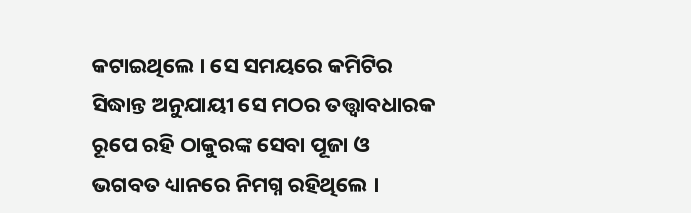କଟାଇଥିଲେ । ସେ ସମୟରେ କମିଟିର ସିଦ୍ଧାନ୍ତ ଅନୁଯାୟୀ ସେ ମଠର ତତ୍ତ୍ୱାବଧାରକ ରୂପେ ରହି ଠାକୁରଙ୍କ ସେବା ପୂଜା ଓ ଭଗବତ ଧ୍ୟାନରେ ନିମଗ୍ନ ରହିଥିଲେ ।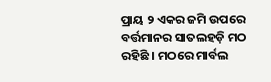ପ୍ରାୟ ୨ ଏକର ଜମି ଉପରେ ବର୍ତ୍ତମାନର ସାତଲହଡ଼ି ମଠ ରହିଛି । ମଠରେ ମାର୍ବଲ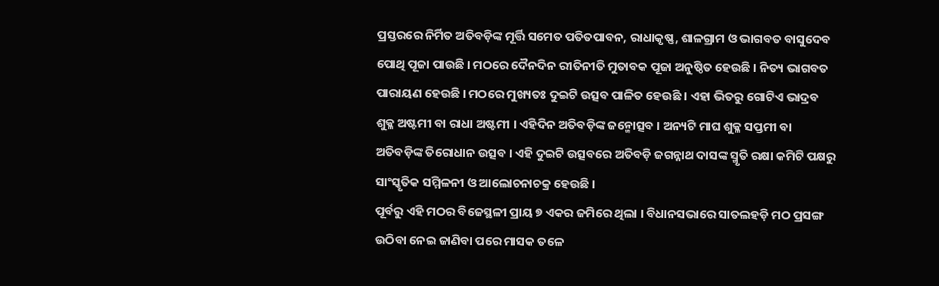ପ୍ରସ୍ତରରେ ନିର୍ମିତ ଅତିବଡ଼ିଙ୍କ ମୂର୍ତ୍ତି ସମେତ ପତିତପାବନ, ରାଧାକୃଷ୍ଣ, ଶାଳଗ୍ରାମ ଓ ଭାଗବତ ବାସୁଦେବ ପୋଥି ପୂଜା ପାଉଛି । ମଠରେ ଦୈନଦିନ ରୀତିନୀତି ମୁତାବକ ପୂଜା ଅନୁଷ୍ଠିତ ହେଉଛି । ନିତ୍ୟ ଭାଗବତ ପାରାୟଣ ହେଉଛି । ମଠରେ ମୁଖ୍ୟତଃ ଦୁଇଟି ଉତ୍ସବ ପାଳିତ ହେଉଛି । ଏହା ଭିତରୁ ଗୋଟିଏ ଭାଦ୍ରବ ଶୁକ୍ଳ ଅଷ୍ଟମୀ ବା ରାଧା ଅଷ୍ଟମୀ । ଏହିଦିନ ଅତିବଡ଼ିଙ୍କ ଜନ୍ମୋତ୍ସବ । ଅନ୍ୟଟି ମାଘ ଶୁକ୍ଳ ସପ୍ତମୀ ବା ଅତିବଡ଼ିଙ୍କ ତିରୋଧାନ ଉତ୍ସବ । ଏହି ଦୁଇଟି ଉତ୍ସବରେ ଅତିବଡ଼ି ଜଗନ୍ନାଥ ଦାସଙ୍କ ସ୍ମୃତି ରକ୍ଷା କମିଟି ପକ୍ଷରୁ ସାଂସ୍କୃତିକ ସମ୍ମିଳନୀ ଓ ଆଲୋଚନାଚକ୍ର ହେଉଛି ।
ପୂର୍ବରୁ ଏହି ମଠର ବିଜେସ୍ଥଳୀ ପ୍ରାୟ ୭ ଏକର ଜମିରେ ଥିଲା । ବିଧାନସଭାରେ ସାତଲହଡ଼ି ମଠ ପ୍ରସଙ୍ଗ ଉଠିବା ନେଇ ଜାଣିବା ପରେ ମାସକ ତଳେ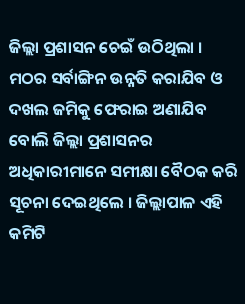ଜିଲ୍ଲା ପ୍ରଶାସନ ଚେଇଁ ଉଠିଥିଲା । ମଠର ସର୍ବାଙ୍ଗିନ ଉନ୍ନତି କରାଯିବ ଓ ଦଖଲ ଜମିକୁ ଫେରାଇ ଅଣାଯିବ ବୋଲି ଜିଲ୍ଲା ପ୍ରଶାସନର ଅଧିକାରୀମାନେ ସମୀକ୍ଷା ବୈଠକ କରି ସୂଚନା ଦେଇଥିଲେ । ଜିଲ୍ଲାପାଳ ଏହି କମିଟି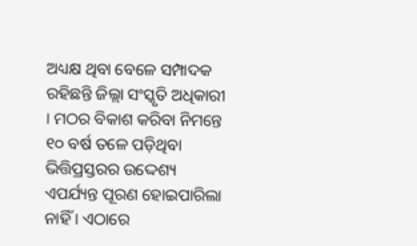ଅଧ୍ୟକ୍ଷ ଥିବା ବେଳେ ସମ୍ପାଦକ ରହିଛନ୍ତି ଜିଲ୍ଲା ସଂସ୍କୃତି ଅଧିକାରୀ । ମଠର ବିକାଶ କରିବା ନିମନ୍ତେ ୧୦ ବର୍ଷ ତଳେ ପଡ଼ିଥିବା ଭିତ୍ତିପ୍ରସ୍ତରର ଉଦ୍ଦେଶ୍ୟ ଏପର୍ଯ୍ୟନ୍ତ ପୂରଣ ହୋଇପାରିଲା ନାହିଁ । ଏଠାରେ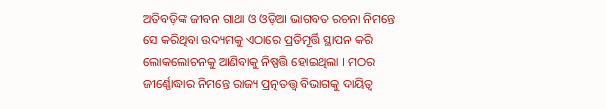ଅତିବଡ଼ିଙ୍କ ଜୀବନ ଗାଥା ଓ ଓଡ଼ିଆ ଭାଗବତ ରଚନା ନିମନ୍ତେ ସେ କରିଥିବା ଉଦ୍ୟମକୁ ଏଠାରେ ପ୍ରତିମୂର୍ତ୍ତି ସ୍ଥାପନ କରି ଲୋକଲୋଚନକୁ ଆଣିବାକୁ ନିଷ୍ପତ୍ତି ହୋଇଥିଲା । ମଠର ଜୀର୍ଣ୍ଣୋଦ୍ଧାର ନିମନ୍ତେ ରାଜ୍ୟ ପ୍ରତ୍ନତତ୍ତ୍ୱ ବିଭାଗକୁ ଦାୟିତ୍ୱ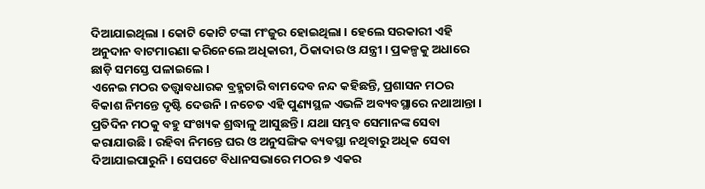ଦିଆଯାଇଥିଲା । କୋଟି କୋଟି ଟଙ୍କା ମଂଜୁର ହୋଇଥିଲା । ହେଲେ ସରକାରୀ ଏହି ଅନୁଦାନ ବାଟମାରଣା କରିନେଲେ ଅଧିକାରୀ, ଠିକାଦାର ଓ ଯନ୍ତ୍ରୀ । ପ୍ରକଳ୍ପକୁ ଅଧାରେ ଛାଡ଼ି ସମସ୍ତେ ପଳାଇଲେ ।
ଏନେଇ ମଠର ତତ୍ତ୍ୱାବଧାରକ ବ୍ରହ୍ମଚାରି ବାମଦେବ ନନ୍ଦ କହିଛନ୍ତି, ପ୍ରଶାସନ ମଠର ବିକାଶ ନିମନ୍ତେ ଦୃଷ୍ଟି ଦେଉନି । ନଚେତ ଏହି ପୁଣ୍ୟସ୍ଥଳ ଏଭଳି ଅବ୍ୟବସ୍ଥାରେ ନଥାଆନ୍ତା । ପ୍ରତିଦିନ ମଠକୁ ବହୁ ସଂଖ୍ୟକ ଶ୍ରଦ୍ଧାଳୁ ଆସୁଛନ୍ତି । ଯଥା ସମ୍ଭବ ସେମାନଙ୍କ ସେବା କରାଯାଉଛି । ରହିବା ନିମନ୍ତେ ଘର ଓ ଅନୁସଙ୍ଗିକ ବ୍ୟବସ୍ଥା ନଥିବାରୁ ଅଧିକ ସେବା ଦିଆଯାଇପାରୁନି । ସେପଟେ ବିଧାନସଭାରେ ମଠର ୭ ଏକର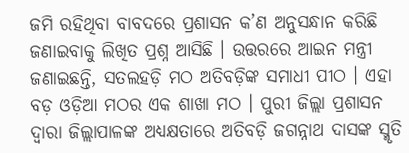ଜମି ରହିଥିବା ବାବଦରେ ପ୍ରଶାସନ କ’ଣ ଅନୁସନ୍ଧାନ କରିଛି ଜଣାଇବାକୁ ଲିଖିତ ପ୍ରଶ୍ନ ଆସିଛି । ଉତ୍ତରରେ ଆଇନ ମନ୍ତ୍ରୀ ଜଣାଇଛନ୍ତି, ସତଲହଡ଼ି ମଠ ଅତିବଡ଼ିଙ୍କ ସମାଧୀ ପୀଠ । ଏହା ବଡ଼ ଓଡ଼ିଆ ମଠର ଏକ ଶାଖା ମଠ । ପୁରୀ ଜିଲ୍ଲା ପ୍ରଶାସନ ଦ୍ୱାରା ଜିଲ୍ଲାପାଳଙ୍କ ଅଧ୍ୟକ୍ଷତାରେ ଅତିବଡ଼ି ଜଗନ୍ନାଥ ଦାସଙ୍କ ସ୍ମୃତି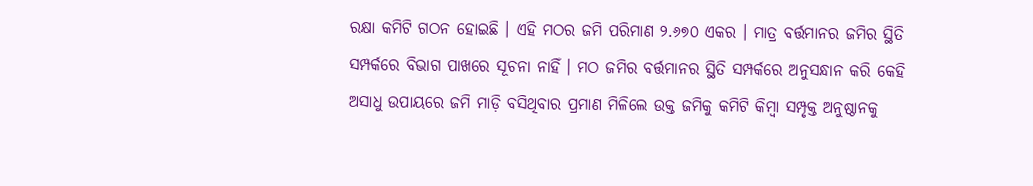ରକ୍ଷା କମିଟି ଗଠନ ହୋଇଛି । ଏହି ମଠର ଜମି ପରିମାଣ ୨.୬୭୦ ଏକର । ମାତ୍ର ବର୍ତ୍ତମାନର ଜମିର ସ୍ଥିତି ସମ୍ପର୍କରେ ବିଭାଗ ପାଖରେ ସୂଚନା ନାହିଁ । ମଠ ଜମିର ବର୍ତ୍ତମାନର ସ୍ଥିତି ସମ୍ପର୍କରେ ଅନୁସନ୍ଧାନ କରି କେହି ଅସାଧୁ ଉପାୟରେ ଜମି ମାଡ଼ି ବସିଥିବାର ପ୍ରମାଣ ମିଳିଲେ ଉକ୍ତ ଜମିକୁ କମିଟି କିମ୍ବା ସମ୍ପୃକ୍ତ ଅନୁଷ୍ଠାନକୁ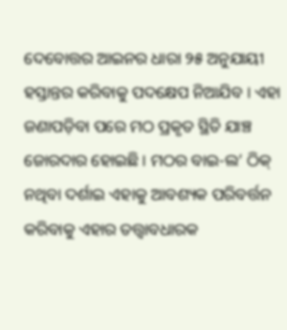ଦେବୋତ୍ତର ଆଇନର ଧାରା ୨୫ ଅନୁଯାୟୀ ହସ୍ତାନ୍ତର କରିବାକୁ ପଦକ୍ଷେପ ନିଆଯିବ । ଏହା ଜଣାପଡ଼ିବା ପରେ ମଠ ପ୍ରକୃତ ସ୍ଥିତି ଯାଞ୍ଚ ଜୋରଦାର ହୋଇଛି । ମଠର ବାଇ-ଲ’ ଠିକ୍ ନଥିବା ଦର୍ଶାଇ ଏହାକୁ ଆବଶ୍ୟକ ପରିବର୍ତ୍ତନ କରିବାକୁ ଏହାର ତତ୍ତ୍ୱାବଧାରକ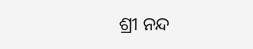ଶ୍ରୀ ନନ୍ଦ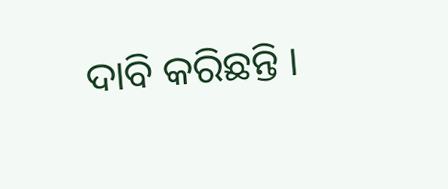ଦାବି କରିଛନ୍ତି ।